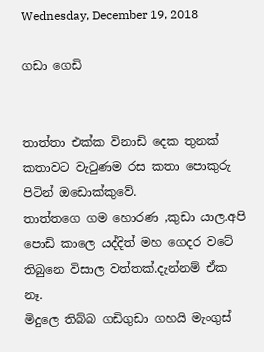Wednesday, December 19, 2018

ගඩා ගෙඩි


තාත්තා එක්ක විනාඩි දෙක තුනක් කතාවට වැටුණම රස කතා පොකුරු පිටින් ඔඩොක්කුවේ.
තාත්තගෙ ගම හොරණ ,කුඩා යාල.අපි පොඩි කාලෙ යද්දිත් මහ ගෙදර වටේ තිබුනෙ විසාල වත්තක්.දැන්නම් ඒක නෑ.
මිදුලෙ තිබ්බ ගඩිගුඩා ගහයි මැංගුස්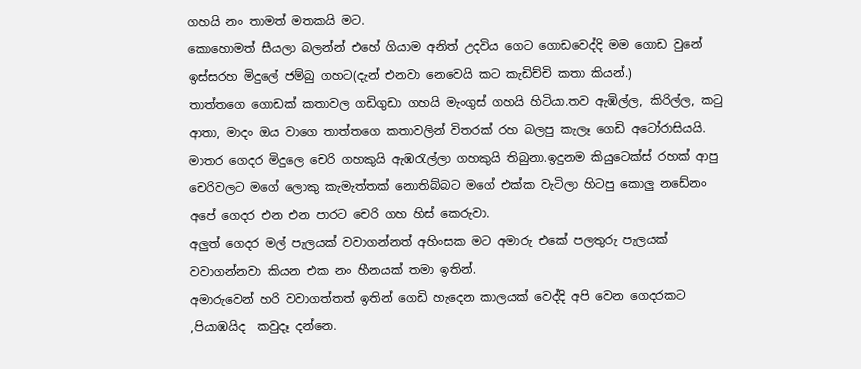ගහයි නං තාමත් මතකයි මට.
කොහොමත් සීයලා බලන්න් එහේ ගියාම අනිත් උදවිය ගෙට ගොඩවෙද්දි මම ගොඩ වුනේ ඉස්සරහ මිදුලේ ජම්බු ගහට(දැන් එනවා නෙවෙයි කට කැඩිච්චි කතා කියන්.)
තාත්තගෙ ගොඩක් කතාවල ගඩිගුඩා ගහයි මැංගුස් ගහයි හිටියා.තව ඇඹිල්ල, කිරිල්ල, කටු ආතා, මාදං ඔය වාගෙ තාත්තගෙ කතාවලින් විතරක් රහ බලපු කැලෑ ගෙඩි අටෝරාසියයි.
මාතර ගෙදර මිදුලෙ චෙරි ගහකුයි ඇඹරැල්ලා ගහකුයි තිබුනා.ඉදුනම කියුටෙක්ස් රහක් ආපු චෙරිවලට මගේ ලොකු කැමැත්තක් නොතිබ්බට මගේ එක්ක වැටිලා හිටපු කොලු නඩේනං අපේ ගෙදර එන එන පාරට චෙරි ගහ හිස් කෙරුවා.
අලුත් ගෙදර මල් පැලයක් වවාගන්නත් අහිංසක මට අමාරු එකේ පලතුරු පැලයක් වවාගන්නවා කියන එක නං හීනයක් තමා ඉතින්.
අමාරුවෙන් හරි වවාගත්තත් ඉතින් ගෙඩි හැදෙන කාලයක් වෙද්දි අපි වෙන ගෙදරකට ,පියාඹයිද  කවුදෑ දන්නෙ.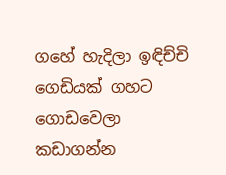ගහේ හැදිලා ඉඳිච්චි ගෙඩියක් ගහට ගොඩවෙලා කඩාගන්න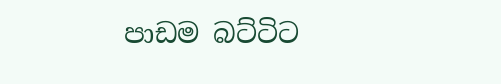පාඩම බට්ටිට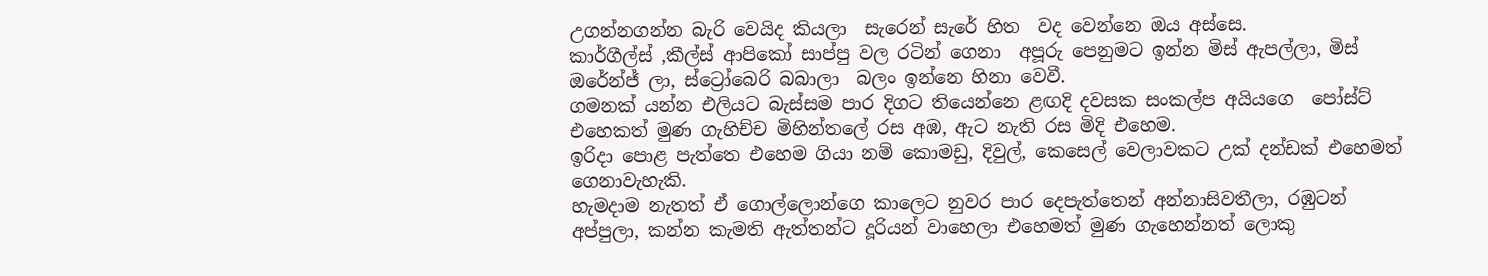උගන්නගන්න බැරි වෙයිද කියලා  සැරෙන් සැරේ හිත  වද වෙන්නෙ ඔය අස්සෙ.
කාර්ගීල්ස් ,කීල්ස් ආපිකෝ සාප්පු වල රටින් ගෙනා  අපූරු පෙනුමට ඉන්න මිස් ඇපල්ලා, මිස්  ඔරේන්ජ් ලා, ස්ට්‍රෝබෙරි බබාලා  බලං ඉන්නෙ හිනා වෙවී.
ගමනක් යන්න එලියට බැස්සම පාර දිගට තියෙන්නෙ ළඟදි දවසක සංකල්ප අයියගෙ  පෝස්ට් එහෙකත් මුණ ගැහිච්ච මිහින්තලේ රස අඹ, ඇට නැති රස මිදි එහෙම.
ඉරිදා පොළ පැත්තෙ එහෙම ගියා නම් කොමඩු, දිවුල්, කෙසෙල් වෙලාවකට උක් දන්ඩක් එහෙමත් ගෙනාවැහැකි.
හැමදාම නැතත් ඒ ගොල්ලොන්ගෙ කාලෙට නුවර පාර දෙපැත්තෙන් අන්නාසිවතීලා, රඹුටන් අප්පුලා, කන්න කැමති ඇත්තන්ට දූරියන් වාහෙලා එහෙමත් මුණ ගැහෙන්නත් ලොකු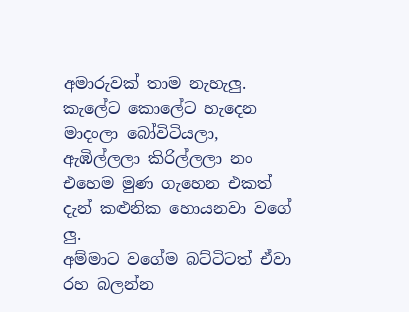අමාරුවක් තාම නැහැලු.
කැලේට කොලේට හැදෙන මාදංලා බෝවිටියලා, ඇඹිල්ලලා කිරිල්ලලා නං එහෙම මුණ ගැහෙන එකත් දැන් කළුනික හොයනවා වගේ ලු.
අම්මාට වගේම බට්ටිටත් ඒවා රහ බලන්න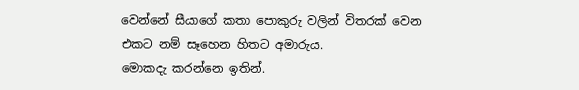වෙන්නේ සීයාගේ කතා පොකුරු වලින් විතරක් වෙන එකට නම් සෑහෙන හිතට අමාරුය.
මොකදැ කරන්නෙ ඉතින්.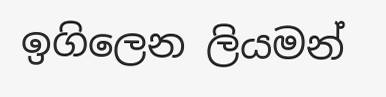ඉගිලෙන ලියමන්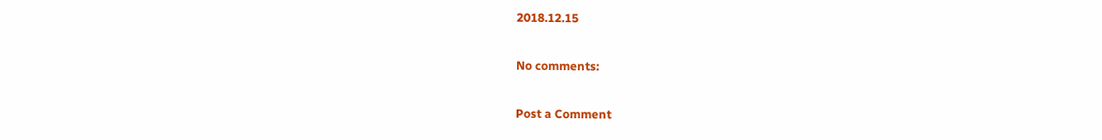2018.12.15

No comments:

Post a Comment